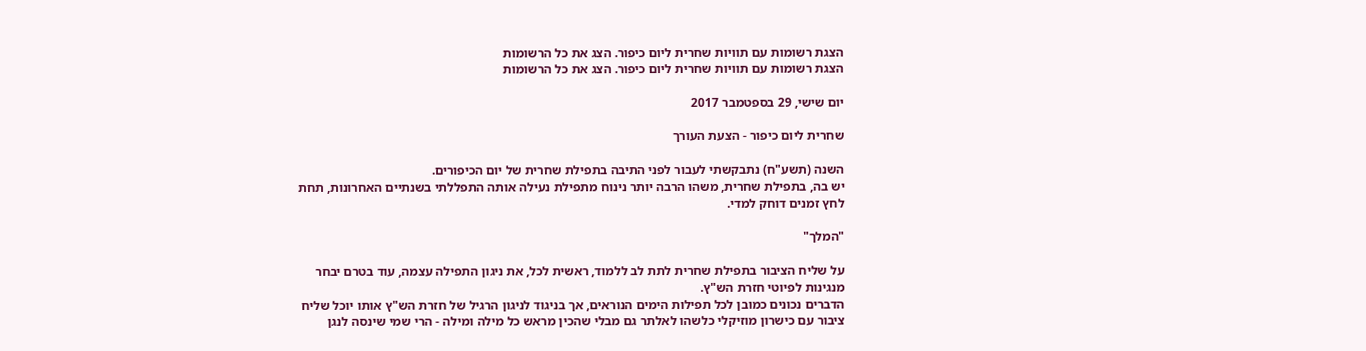הצגת רשומות עם תוויות שחרית ליום כיפור. הצג את כל הרשומות
הצגת רשומות עם תוויות שחרית ליום כיפור. הצג את כל הרשומות

יום שישי, 29 בספטמבר 2017

שחרית ליום כיפור - הצעת העורך

השנה (תשע"ח) נתבקשתי לעבור לפני התיבה בתפילת שחרית של יום הכיפורים.
יש בה, בתפילת שחרית, משהו הרבה יותר נינוח מתפילת נעילה אותה התפללתי בשנתיים האחרונות, תחת לחץ זמנים דוחק למדי.

"המלך"

על שליח הציבור בתפילת שחרית לתת לב ללמוד, ראשית לכל, את ניגון התפילה עצמה, עוד בטרם יבחר מנגינות לפיוטי חזרת הש"ץ.
הדברים נכונים כמובן לכל תפילות הימים הנוראים, אך בניגוד לניגון הרגיל של חזרת הש"ץ אותו יוכל שליח ציבור עם כישרון מוזיקלי כלשהו לאלתר גם מבלי שהכין מראש כל מילה ומילה - הרי שמי שינסה לנגן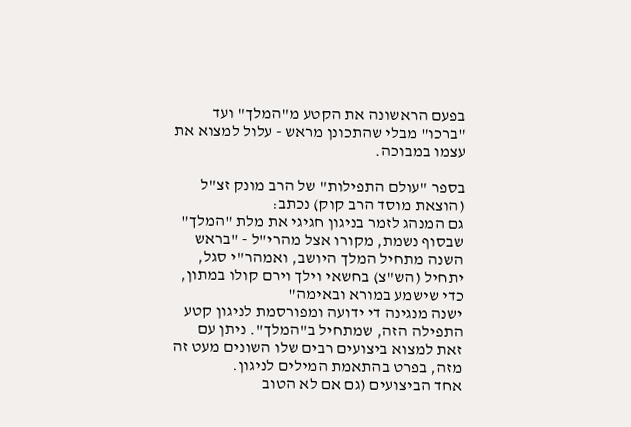בפעם הראשונה את הקטע מ"המלך" ועד "ברכו" מבלי שהתכונן מראש - עלול למצוא את עצמו במבוכה.

בספר "עולם התפילות" של הרב מונק זצ"ל (הוצאת מוסד הרב קוק) נכתב:
גם המנהג לזמר בניגון חגיגי את מלת "המלך" שבסוף נשמת, מקורו אצל מהרי"ל - "בראש השנה מתחיל המלך היושב, ואמהר"י סגל, יתחיל (הש"צ) בחשאי וילך וירם קולו במתון, כדי שישמע במורא ובאימה"
ישנה מנגינה די ידועה ומפורסמת לניגון קטע התפילה הזה, שמתחיל ב"המלך". ניתן עם זאת למצוא ביצועים רבים שלו השונים מעט זה מזה, בפרט בהתאמת המילים לניגון.
אחד הביצועים (גם אם לא הטוב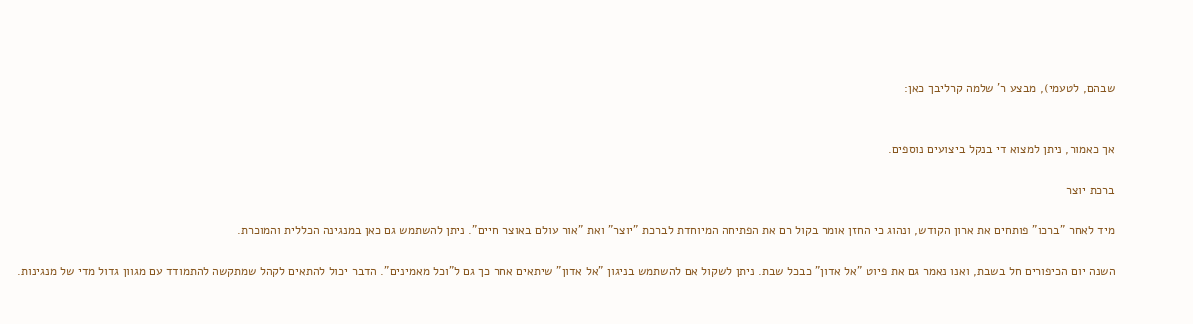שבהם, לטעמי), מבצע ר' שלמה קרליבך כאן:


אך כאמור, ניתן למצוא די בנקל ביצועים נוספים.

ברכת יוצר

מיד לאחר "ברכו" פותחים את ארון הקודש, ונהוג כי החזן אומר בקול רם את הפתיחה המיוחדת לברכת "יוצר" ואת "אור עולם באוצר חיים". ניתן להשתמש גם כאן במנגינה הכללית והמוכרת.

השנה יום הכיפורים חל בשבת, ואנו נאמר גם את פיוט "אל אדון" כבכל שבת. ניתן לשקול אם להשתמש בניגון "אל אדון" שיתאים אחר כך גם ל"וכל מאמינים". הדבר יכול להתאים לקהל שמתקשה להתמודד עם מגוון גדול מדי של מנגינות.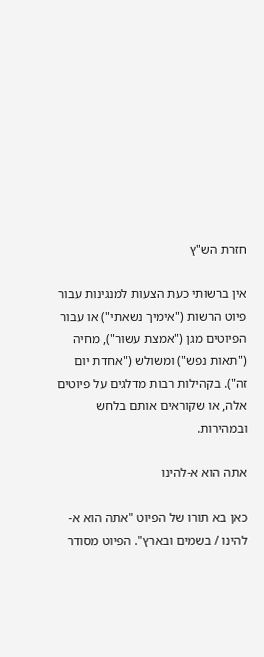חזרת הש"ץ

אין ברשותי כעת הצעות למנגינות עבור פיוט הרשות ("אימיך נשאתי") או עבור הפיוטים מגן ("אמצת עשור"), מחיה ("תאות נפש") ומשולש ("אחדת יום זה"). בקהילות רבות מדלגים על פיוטים אלה, או שקוראים אותם בלחש ובמהירות.

אתה הוא א-להינו

כאן בא תורו של הפיוט "אתה הוא א-להינו / בשמים ובארץ". הפיוט מסודר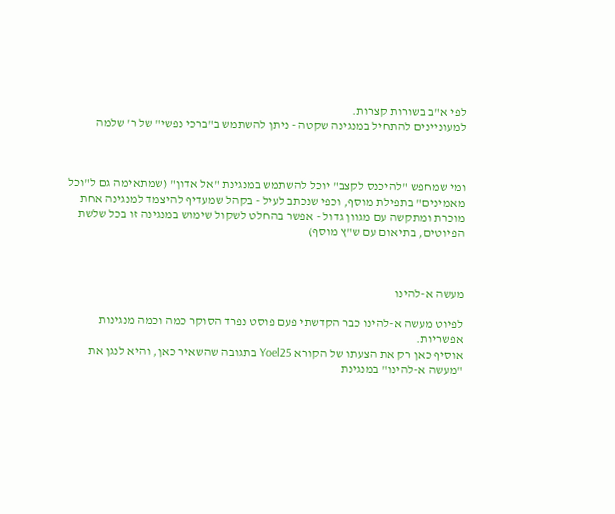לפי א"ב בשורות קצרות.
למעוניינים להתחיל במנגינה שקטה - ניתן להשתמש ב"ברכי נפשי" של ר' שלמה



ומי שמחפש "להיכנס לקצב" יוכל להשתמש במנגינת "אל אדון" (שמתאימה גם ל"וכל מאמינים" בתפילת מוסף, וכפי שנכתב לעיל - בקהל שמעדיף להיצמד למנגינה אחת מוכרת ומתקשה עם מגוון גדול - אפשר בהחלט לשקול שימוש במנגינה זו בכל שלשת הפיוטים, בתיאום עם ש"ץ מוסף)



מעשה א-להינו

לפיוט מעשה א-להינו כבר הקדשתי פעם פוסט נפרד הסוקר כמה וכמה מנגינות אפשריות.
אוסיף כאן רק את הצעתו של הקורא Yoel25 בתגובה שהשאיר כאן, והיא לנגן את "מעשה א-להינו" במנגינת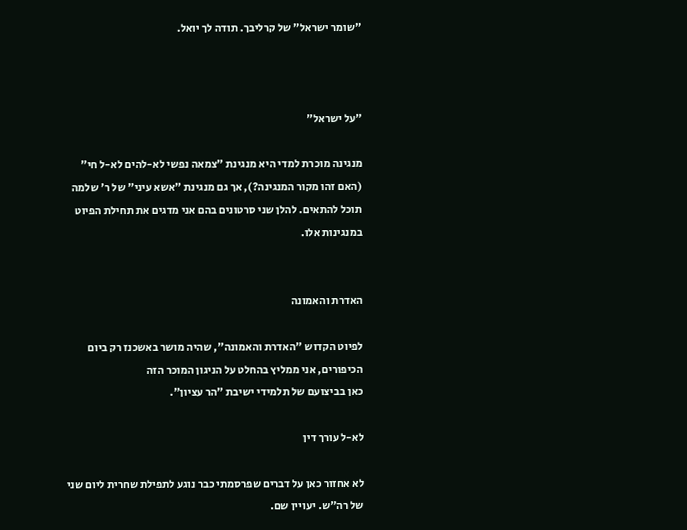"שומר ישראל" של קרליבך. תודה לך יואל.



"על ישראל"

מנגינה מוכרת למדי היא מנגינת "צמאה נפשי לא-להים לא-ל חי" (האם זהו מקור המנגינה?), אך גם מנגינת "אשא עיני" של ר' שלמה תוכל להתאים. להלן שני סרטונים בהם אני מדגים את תחילת הפיוט במנגינות אלו.


האדרת והאמונה

לפיוט הקדוש "האדרת והאמונה", שהיה מושר באשכנז רק ביום הכיפורים, אני ממליץ בהחלט על הניגון המוכר הזה
כאן בביצועם של תלמידי ישיבת "הר עציון".

לא-ל עורך דין

לא אחזור כאן על דברים שפרסמתי כבר נוגע לתפילת שחרית ליום שני של רה"ש. יעויין שם.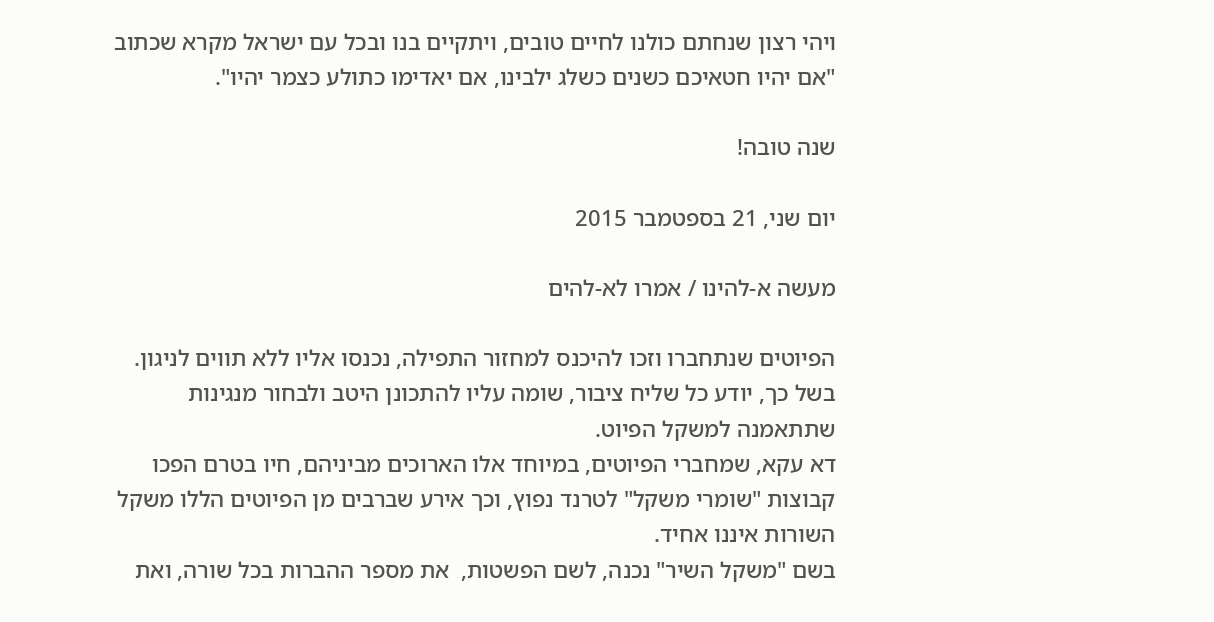ויהי רצון שנחתם כולנו לחיים טובים, ויתקיים בנו ובכל עם ישראל מקרא שכתוב "אם יהיו חטאיכם כשנים כשלג ילבינו, אם יאדימו כתולע כצמר יהיו".

שנה טובה!

יום שני, 21 בספטמבר 2015

מעשה א-להינו / אמרו לא-להים

הפיוטים שנתחברו וזכו להיכנס למחזור התפילה, נכנסו אליו ללא תווים לניגון.
בשל כך, יודע כל שליח ציבור, שומה עליו להתכונן היטב ולבחור מנגינות שתתאמנה למשקל הפיוט.
דא עקא, שמחברי הפיוטים, במיוחד אלו הארוכים מביניהם, חיו בטרם הפכו קבוצות "שומרי משקל" לטרנד נפוץ, וכך אירע שברבים מן הפיוטים הללו משקל השורות איננו אחיד.
בשם "משקל השיר" נכנה, לשם הפשטות,  את מספר ההברות בכל שורה, ואת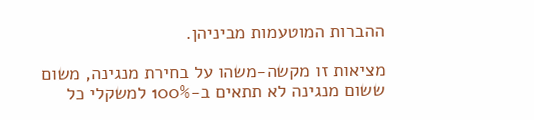ההברות המוטעמות מביניהן.

מציאות זו מקשה-משהו על בחירת מנגינה, משום ששום מנגינה לא תתאים ב-100% למשקלי כל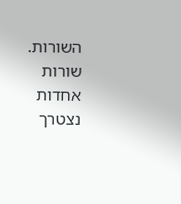השורות.
שורות אחדות נצטרך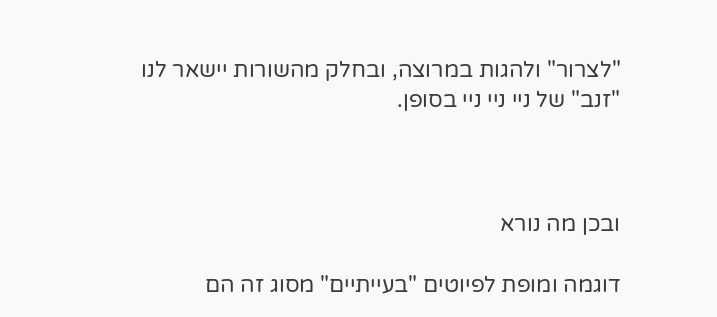"לצרור" ולהגות במרוצה, ובחלק מהשורות יישאר לנו "זנב" של ניי ניי ניי בסופן.



ובכן מה נורא

דוגמה ומופת לפיוטים "בעייתיים" מסוג זה הם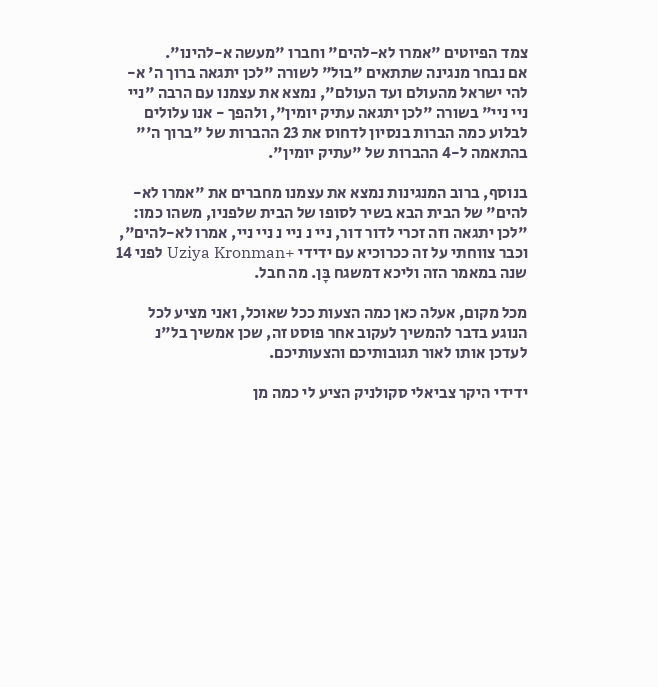צמד הפיוטים "אמרו לא-להים" וחברו "מעשה א-להינו".
אם נבחר מנגינה שתתאים "בול" לשורה "לכן יתגאה ברוך ה' א-להי ישראל מהעולם ועד העולם", נמצא את עצמנו עם הרבה "ניי ניי ניי" בשורה "לכן יתגאה עתיק יומין", ולהפך - אנו עלולים לבלוע כמה הברות בנסיון לדחוס את 23 ההברות של "ברוך ה'" בהתאמה ל-4 ההברות של "עתיק יומין".

בנוסף, ברוב המנגינות נמצא את עצמנו מחברים את "אמרו לא-להים" של הבית הבא בשיר לסופו של הבית שלפניו, משהו כמו: "לכן יתגאה וזה זכרי לדור דור, ניי נ ניי נ ניי ניי, אמרו לא-להים", וכבר צווחתי על זה ככרוכיא עם ידידי +Uziya Kronman לפני 14 שנה במאמר הזה וליכא דמשגח בָּן. מה חבל.

מכל מקום, אעלה כאן כמה הצעות ככל שאוכל, ואני מציע לכל הנוגע בדבר להמשיך לעקוב אחר פוסט זה, שכן אמשיך בל"נ לעדכן אותו לאור תגובותיכם והצעותיכם.

ידידי היקר צביאלי סקולניק הציע לי כמה מן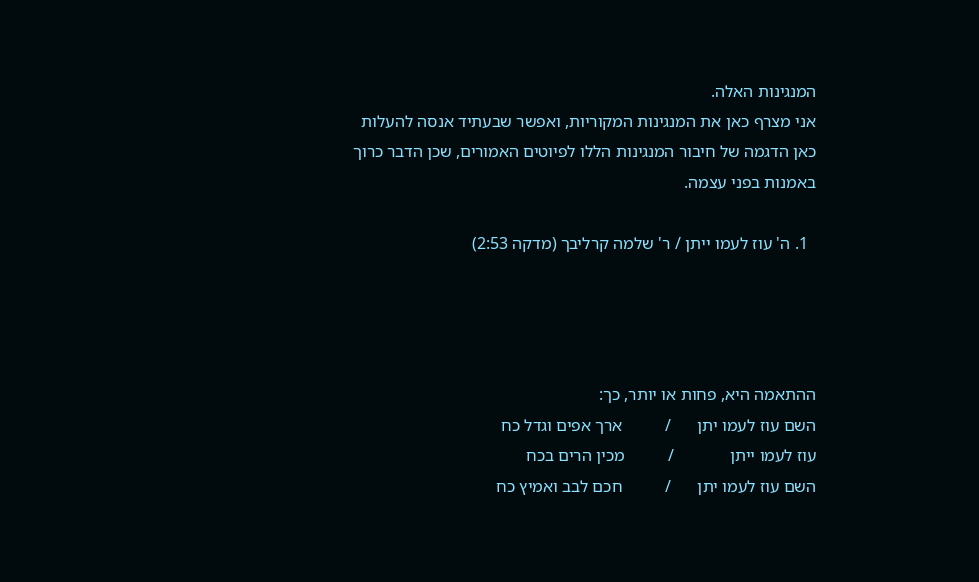המנגינות האלה.
אני מצרף כאן את המנגינות המקוריות, ואפשר שבעתיד אנסה להעלות כאן הדגמה של חיבור המנגינות הללו לפיוטים האמורים, שכן הדבר כרוך באמנות בפני עצמה.

  1. ה' עוז לעמו ייתן / ר' שלמה קרליבך (מדקה 2:53)




ההתאמה היא, פחות או יותר, כך:
השם עוז לעמו יתן      /          ארך אפים וגדל כח
עוז לעמו ייתן             /          מכין הרים בכח
השם עוז לעמו יתן      /          חכם לבב ואמיץ כח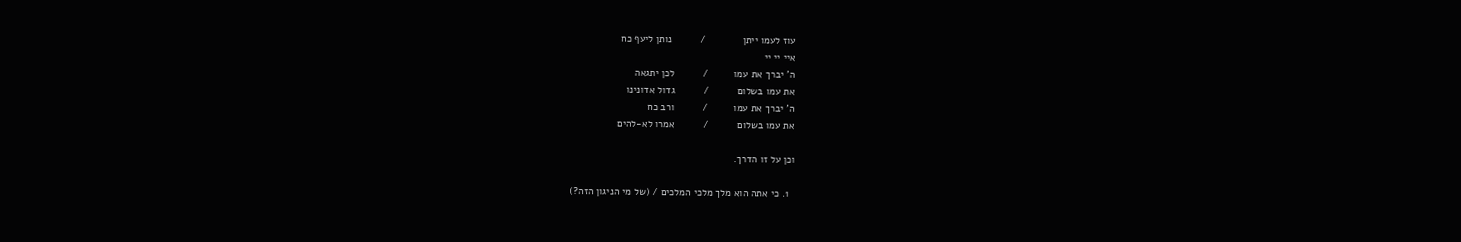עוז לעמו ייתן             /          נותן ליעף כח
איי יי יי
ה' יברך את עמו         /          לכן יתגאה
את עמו בשלום          /          גדול אדונינו
ה' יברך את עמו         /          ורב כח
את עמו בשלום          /          אמרו לא-להים

וכן על זו הדרך.

  1. כי אתה הוא מלך מלכי המלכים / (של מי הניגון הזה?)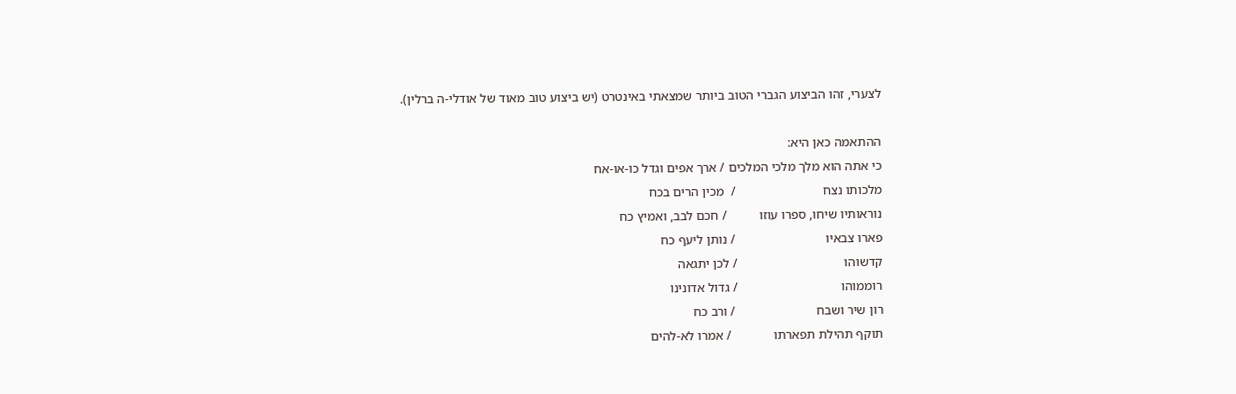לצערי, זהו הביצוע הגברי הטוב ביותר שמצאתי באינטרט (יש ביצוע טוב מאוד של אודלי-ה ברלין).

ההתאמה כאן היא:
כי אתה הוא מלך מלכי המלכים / ארך אפים וגדל כו-או-אח
מלכותו נצח                           /  מכין הרים בכח
נוראותיו שיחו, ספרו עוזו          / חכם לבב, ואמיץ כח
פארו צבאיו                            / נותן ליעף כח
קדשוהו                                 / לכן יתגאה
רוממוהו                                / גדול אדונינו
רון שיר ושבח                         / ורב כח
תוקף תהילת תפארתו             / אמרו לא-להים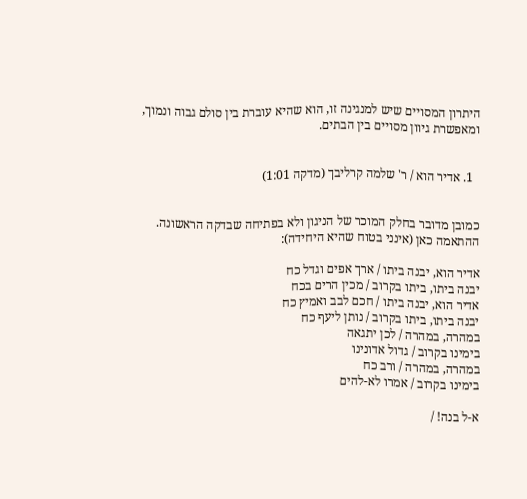היתרון המסויים שיש למנגינה זו, הוא שהיא עוברת בין סולם גבוה ונמוך, ומאפשרת גיוון מסויים בין הבתים.


  1. אדיר הוא / ר' שלמה קרליבך (מדקה 1:01)


כמובן מדובר בחלק המוכר של הניגון ולא בפתיחה שבדקה הראשונה.
ההתאמה כאן (אינני בטוח שהיא היחידה):

אדיר הוא, יבנה ביתו / ארך אפים וגדל כח
יבנה ביתו, ביתו בקרוב / מכין הרים בכח
אדיר הוא, יבנה ביתו / חכם לבב ואמיץ כח
יבנה ביתו, ביתו בקרוב / נותן ליעף כח
במהרה, במהרה / לכן יתגאה
בימינו בקרוב / גדול אדונינו
במהרה, במהרה / ורב כח
בימינו בקרוב / אמרו לא-להים

א-ל בנה! /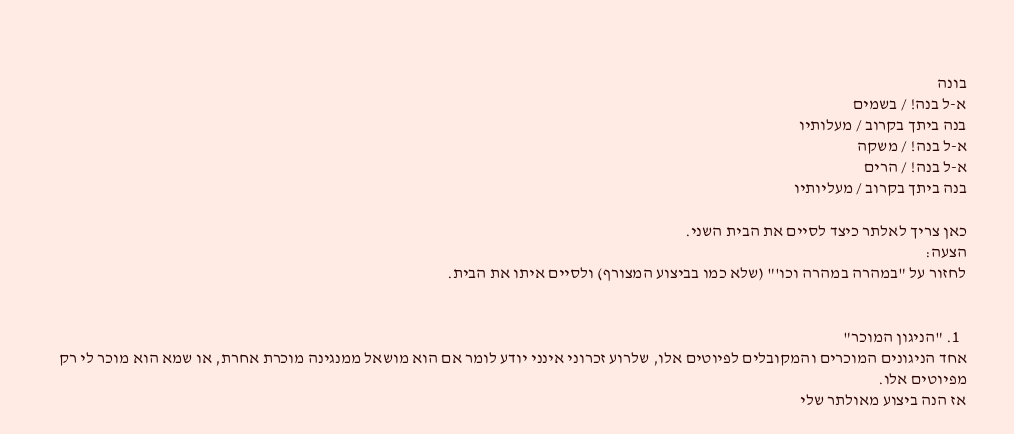בונה
א-ל בנה! / בשמים
בנה ביתך בקרוב / מעלותיו
א-ל בנה! / משקה
א-ל בנה! / הרים
בנה ביתך בקרוב / מעליותיו

כאן צריך לאלתר כיצד לסיים את הבית השני.
הצעה:
לחזור על "במהרה במהרה וכו'" (שלא כמו בביצוע המצורף) ולסיים איתו את הבית.


  1. "הניגון המוכר"
אחד הניגונים המוכרים והמקובלים לפיוטים אלו, שלרוע זכרוני אינני יודע לומר אם הוא מושאל ממנגינה מוכרת אחרת, או שמא הוא מוכר לי רק מפיוטים אלו.
אז הנה ביצוע מאולתר שלי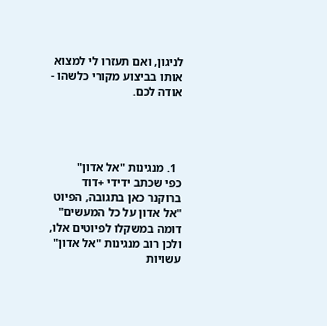לניגון, ואם תעזרו לי למצוא אותו בביצוע מקורי כלשהו - אודה לכם.




  1. מנגינות "אל אדון"
כפי שכתב ידידי +דוד ברוקנר כאן בתגובה, הפיוט "אל אדון על כל המעשים" דומה במשקלו לפיוטים אלו, ולכן רוב מנגינות "אל אדון" עשויות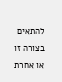להתאים בצורה זו או אחרת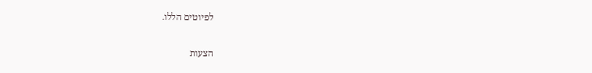לפיוטים הללו.

הצעות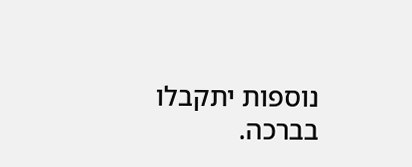נוספות יתקבלו בברכה.